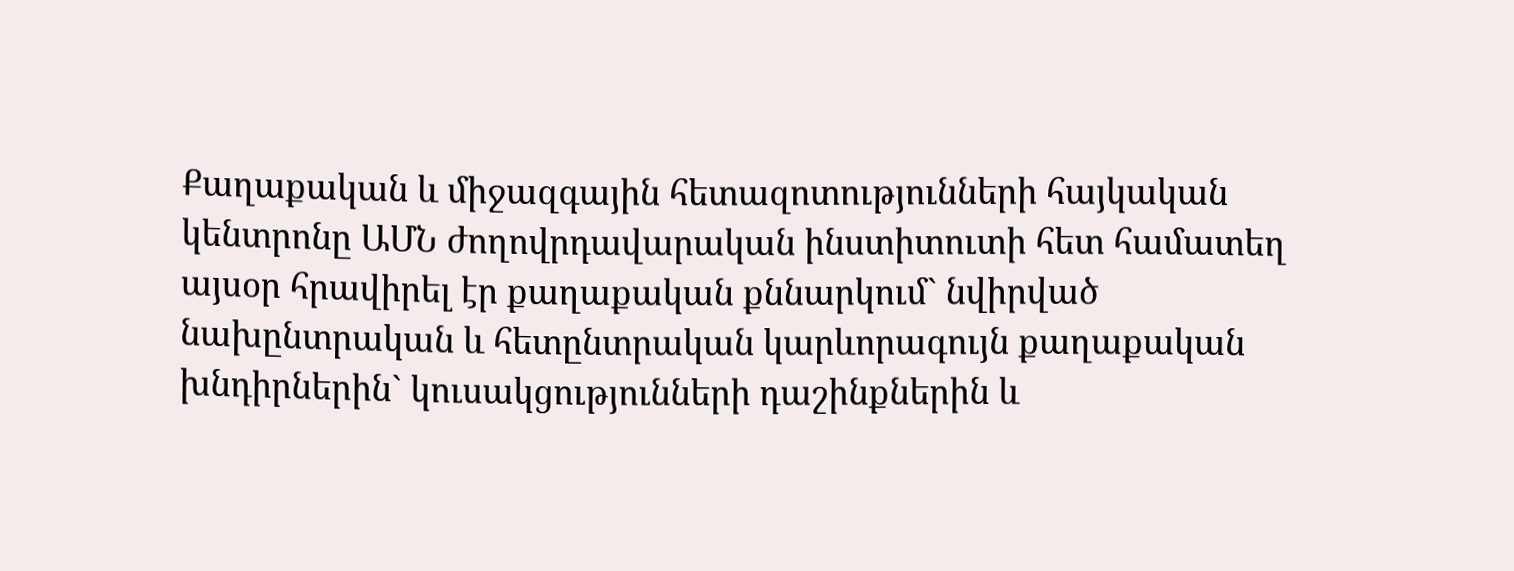Քաղաքական և միջազգային հետազոտությունների հայկական կենտրոնը ԱՄՆ ժողովրդավարական ինստիտուտի հետ համատեղ այսօր հրավիրել էր քաղաքական քննարկում` նվիրված նախընտրական և հետընտրական կարևորագույն քաղաքական խնդիրներին` կուսակցությունների դաշինքներին և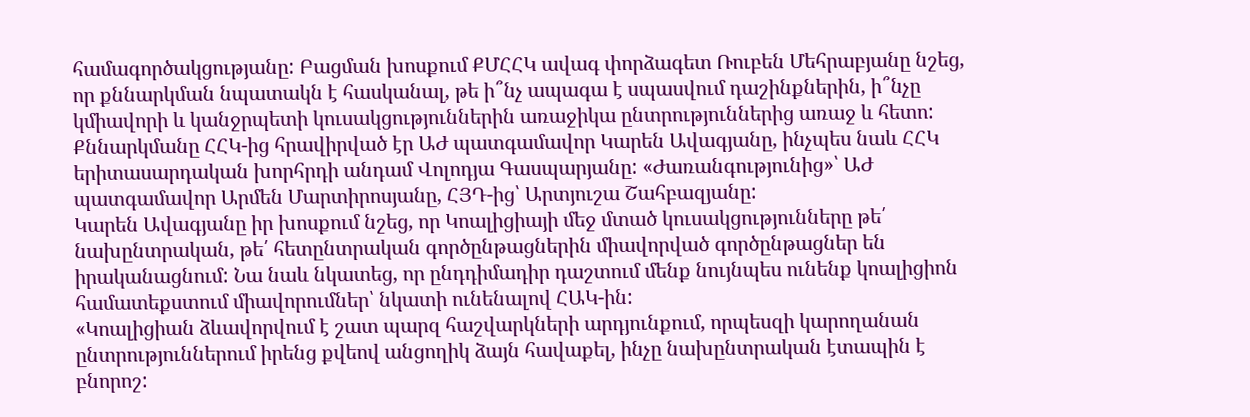համագործակցությանը: Բացման խոսքում ՔՄՀՀԿ ավագ փորձագետ Ռուբեն Մեհրաբյանը նշեց, որ քննարկման նպատակն է հասկանալ, թե ի՞նչ ապագա է սպասվում դաշինքներին, ի՞նչը կմիավորի և կանջրպետի կուսակցություններին առաջիկա ընտրություններից առաջ և հետո:
Քննարկմանը ՀՀԿ-ից հրավիրված էր ԱԺ պատգամավոր Կարեն Ավագյանը, ինչպես նաև ՀՀԿ երիտասարդական խորհրդի անդամ Վոլոդյա Գասպարյանը: «Ժառանգությունից»՝ ԱԺ պատգամավոր Արմեն Մարտիրոսյանը, ՀՅԴ-ից՝ Արտյուշա Շահբազյանը:
Կարեն Ավագյանը իր խոսքում նշեց, որ Կոալիցիայի մեջ մտած կուսակցությունները թե՛ նախընտրական, թե՛ հետընտրական գործընթացներին միավորված գործընթացներ են իրականացնում: Նա նաև նկատեց, որ ընդդիմադիր դաշտում մենք նույնպես ունենք կոալիցիոն համատեքստում միավորումներ՝ նկատի ունենալով ՀԱԿ-ին:
«Կոալիցիան ձևավորվում է շատ պարզ հաշվարկների արդյունքում, որպեսզի կարողանան ընտրություններում իրենց քվեով անցողիկ ձայն հավաքել, ինչը նախընտրական էտապին է բնորոշ: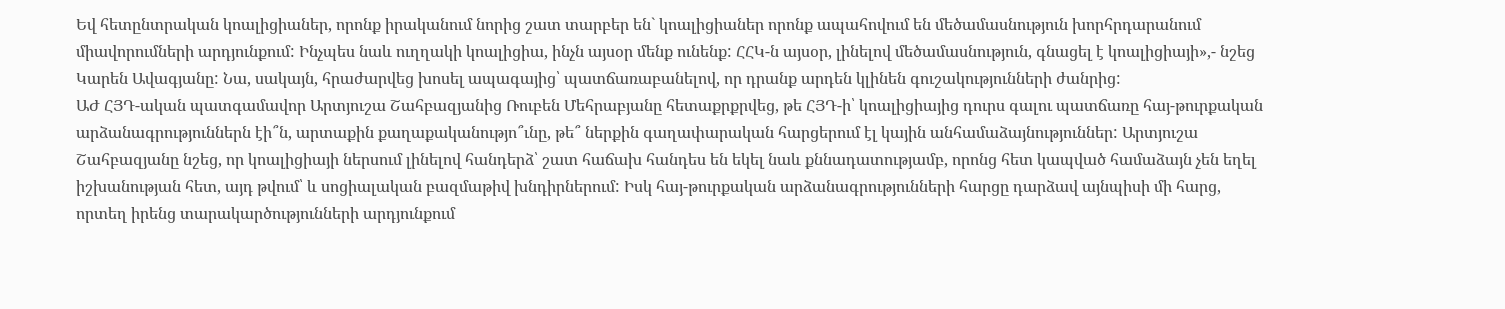Եվ հետընտրական կոալիցիաներ, որոնք իրականում նորից շատ տարբեր են` կոալիցիաներ որոնք ապահովում են մեծամասնություն խորհրդարանում միավորումների արդյունքում: Ինչպես նաև ուղղակի կոալիցիա, ինչն այսօր մենք ունենք: ՀՀԿ-ն այսօր, լինելով մեծամասնություն, գնացել է կոալիցիայի»,- նշեց Կարեն Ավագյանը: Նա, սակայն, հրաժարվեց խոսել ապագայից՝ պատճառաբանելով, որ դրանք արդեն կլինեն գուշակությունների ժանրից:
ԱԺ ՀՅԴ-ական պատգամավոր Արտյուշա Շահբազյանից Ռուբեն Մեհրաբյանը հետաքրքրվեց, թե ՀՅԴ-ի՝ կոալիցիայից դուրս գալու պատճառը հայ-թուրքական արձանագրություններն էի՞ն, արտաքին քաղաքականությո՞ւնը, թե՞ ներքին գաղափարական հարցերում էլ կային անհամաձայնություններ: Արտյուշա Շահբազյանը նշեց, որ կոալիցիայի ներսում լինելով հանդերձ՝ շատ հաճախ հանդես են եկել նաև քննադատությամբ, որոնց հետ կապված համաձայն չեն եղել իշխանության հետ, այդ թվում՝ և սոցիալական բազմաթիվ խնդիրներում: Իսկ հայ-թուրքական արձանագրությունների հարցը դարձավ այնպիսի մի հարց, որտեղ իրենց տարակարծությունների արդյունքում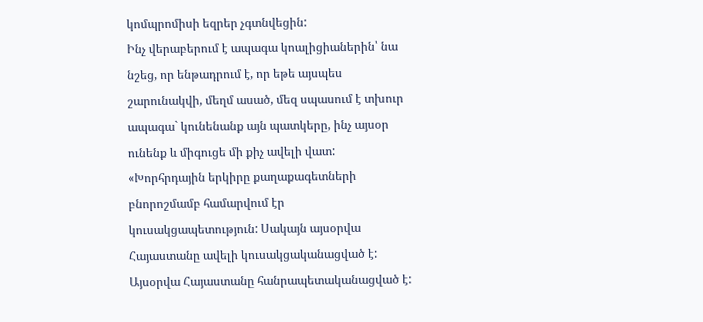կոմպրոմիսի եզրեր չգտնվեցին:
Ինչ վերաբերում է ապագա կոալիցիաներին՝ նա նշեց, որ ենթադրում է, որ եթե այսպես շարունակվի, մեղմ ասած, մեզ սպասում է տխուր ապագա` կունենանք այն պատկերը, ինչ այսօր ունենք և միգուցե մի քիչ ավելի վատ: «Խորհրդային երկիրը քաղաքագետների բնորոշմամբ համարվում էր կուսակցապետություն: Սակայն այսօրվա Հայաստանը ավելի կուսակցականացված է: Այսօրվա Հայաստանը հանրապետականացված է: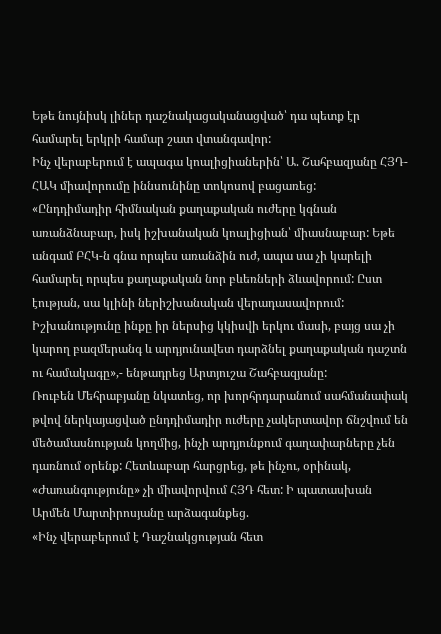Եթե նույնիսկ լիներ դաշնակացականացված՝ դա պետք էր համարել երկրի համար շատ վտանգավոր:
Ինչ վերաբերում է ապագա կոալիցիաներին՝ Ա. Շահբազյանը ՀՅԴ-ՀԱԿ միավորումը իննսունինը տոկոսով բացառեց:
«Ընդդիմադիր հիմնական քաղաքական ուժերը կգնան առանձնաբար, իսկ իշխանական կոալիցիան՝ միասնաբար: Եթե անգամ ԲՀԿ-ն գնա որպես առանձին ուժ, ապա սա չի կարելի համարել որպես քաղաքական նոր բևեռների ձևավորում: Ըստ էության, սա կլինի ներիշխանական վերադասավորում: Իշխանությունը ինքը իր ներսից կկիսվի երկու մասի, բայց սա չի կարող բազմերանգ և արդյունավետ դարձնել քաղաքական դաշտն ու համակագը»,- ենթադրեց Արտյուշա Շահբազյանը:
Ռուբեն Մեհրաբյանը նկատեց, որ խորհրդարանում սահմանափակ թվով ներկայացված ընդդիմադիր ուժերը չակերտավոր ճնշվում են մեծամասնության կողմից, ինչի արդյունքում գաղափարները չեն դառնում օրենք: Հետևաբար հարցրեց, թե ինչու, օրինակ, «Ժառանգությունը» չի միավորվում ՀՅԴ հետ: Ի պատասխան Արմեն Մարտիրոսյանը արձագանքեց.
«Ինչ վերաբերում է Դաշնակցության հետ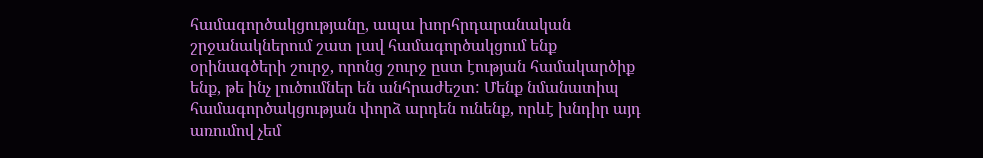համագործակցությանը, ապա խորհրդարանական շրջանակներում շատ լավ համագործակցում ենք օրինագծերի շուրջ, որոնց շուրջ ըստ էության համակարծիք ենք, թե ինչ լուծումներ են անհրաժեշտ: Մենք նմանատիպ համագործակցության փորձ արդեն ունենք, որևէ խնդիր այդ առումով չեմ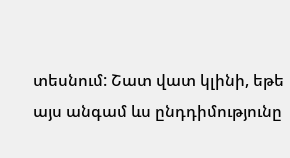տեսնում: Շատ վատ կլինի, եթե այս անգամ ևս ընդդիմությունը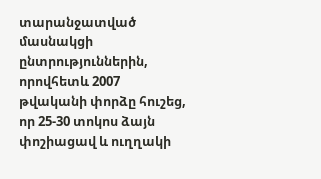տարանջատված մասնակցի ընտրություններին, որովհետև 2007 թվականի փորձը հուշեց, որ 25-30 տոկոս ձայն փոշիացավ և ուղղակի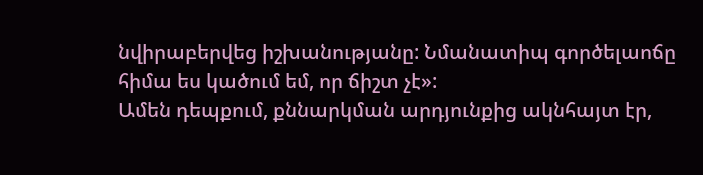նվիրաբերվեց իշխանությանը: Նմանատիպ գործելաոճը հիմա ես կածում եմ, որ ճիշտ չէ»:
Ամեն դեպքում, քննարկման արդյունքից ակնհայտ էր,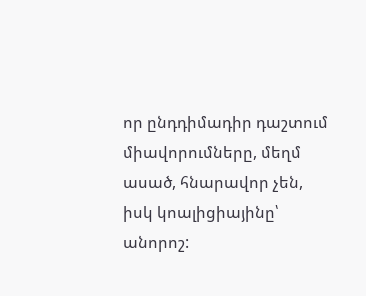որ ընդդիմադիր դաշտում միավորումները, մեղմ ասած, հնարավոր չեն, իսկ կոալիցիայինը՝ անորոշ: